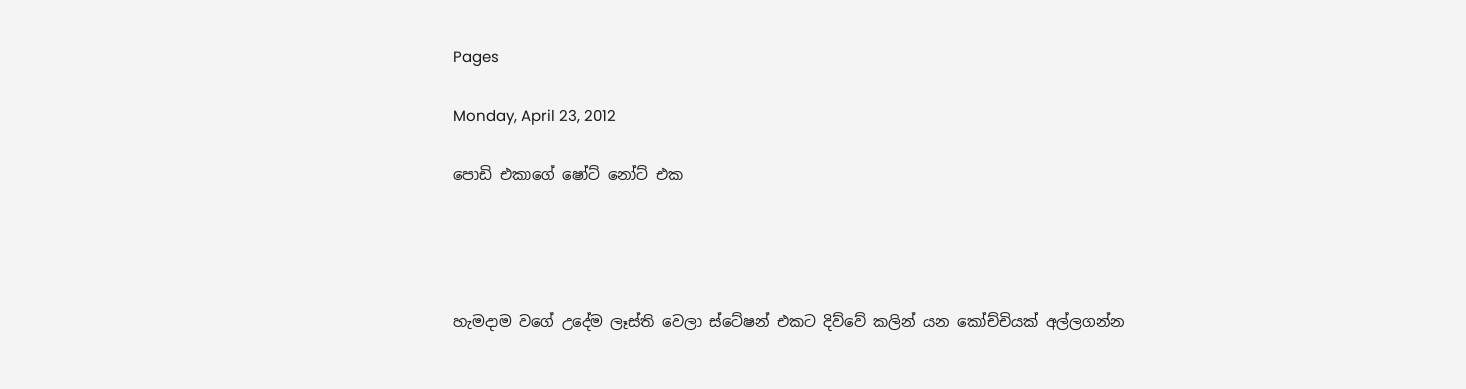Pages

Monday, April 23, 2012

පොඩි එකාගේ ෂෝට් නෝට් එක




හැමදාම වගේ උදේම ලෑස්ති වෙලා ස්ටේෂන් එකට දිව්වේ කලින් යන කෝච්චියක් අල්ලගන්න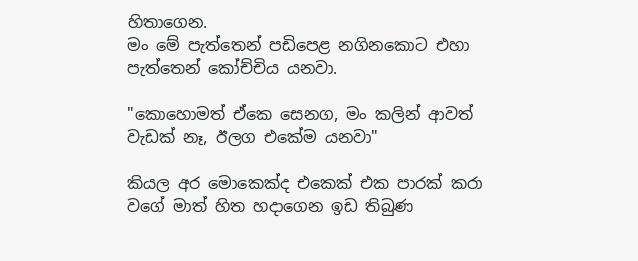හිතාගෙන.
මං මේ පැත්තෙන් පඩිපෙළ නගිනකොට එහා පැත්තෙන් කෝච්චිය යනවා.

"කොහොමත් ඒකෙ සෙනග, මං කලින් ආවත් වැඩක් නෑ, ඊලග එකේම යනවා"

කියල අර මොකෙක්ද එකෙක් එක පාරක් කරා වගේ මාත් හිත හදාගෙන ඉඩ තිබුණ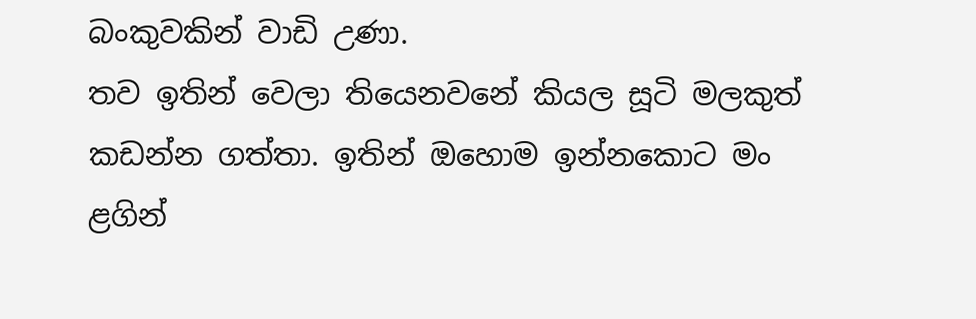බංකුවකින් වාඩි උණා.
තව ඉතින් වෙලා තියෙනවනේ කියල සූටි මලකුත් කඩන්න ගත්තා. ඉතින් ඔහොම ඉන්නකොට මං ළගින්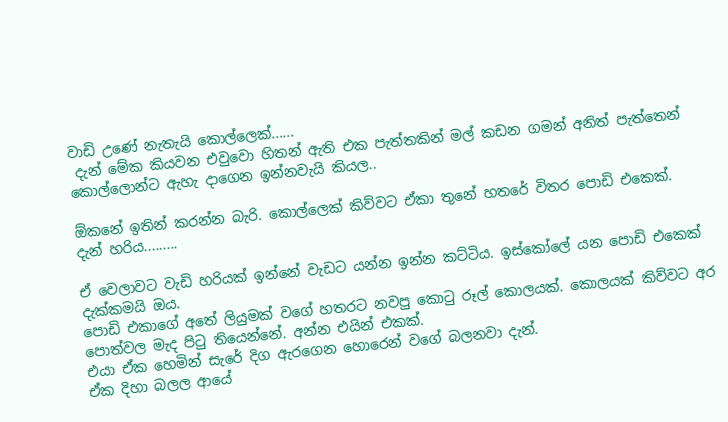වාඩි උණේ නැතැයි කොල්ලෙක්......
 දැන් මේක කියවන එවුවො හිතන් ඇති එක පැත්තකින් මල් කඩන ගමන් අනිත් පැත්තෙන් කොල්ලොන්ට ඇහැ දාගෙන ඉන්නවැයි කියල..

ඕකනේ ඉතින් කරන්න බැරි. කොල්ලෙක් කිව්වට ඒකා තුනේ හතරේ විතර පොඩි එකෙක්.
දැන් හරිය.........

ඒ වෙලාවට වැඩි හරියක් ඉන්නේ වැඩට යන්න ඉන්න කට්ටිය. ඉස්කෝලේ යන පොඩි එකෙක් දැක්කමයි ඔය.
පොඩි එකාගේ අතේ ලියුමක් වගේ හතරට නවපු කොටු රූල් කොලයක්. කොලයක් කිව්වට අර පොත්වල මැද පිටු තියෙන්නේ. අන්න එයින් එකක්.
එයා ඒක හෙමින් සැරේ දිග ඇරගෙන හොරෙන් වගේ බලනවා දැන්.
ඒක දිහා බලල ආයේ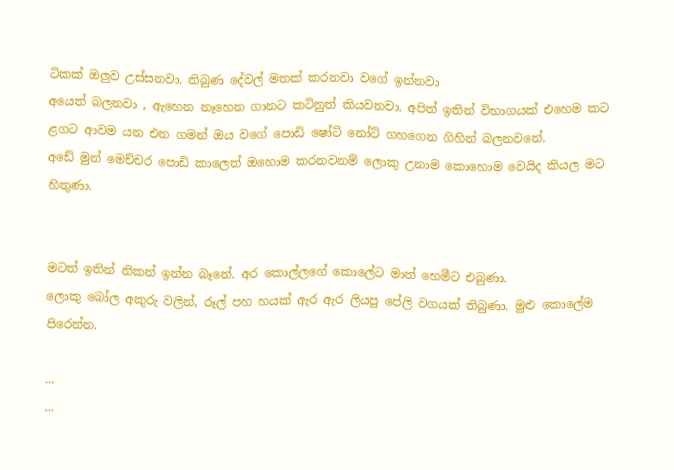ටිකක් ඔලුව උස්සනවා. තිබුණ දේවල් මතක් කරනවා වගේ ඉන්නවා
අයෙත් බලනවා , ඇහෙන නෑහෙන ගානට කටිනුත් කියවනවා. අපිත් ඉතින් විභාගයක් එහෙම කට ළගට ආවම යන එන ගමන් ඔය වගේ පොඩි ෂෝට් නෝට් ගහගෙන ගිහින් බලනවනේ.
අඩේ මුන් මෙච්චර පොඩි කාලෙත් ඔහොම කරනවනම් ලොකු උනාම කොහොම වෙයිද කියල මට හිතුණා.


මටත් ඉතින් නිකන් ඉන්න බෑනේ. අර කොල්ලගේ කොලේට මාත් හෙමීට එබුණා.
ලොකු බෝල අකුරු වලින්, රූල් පහ හයක් ඇර ඇර ලියපු පේලි වගයක් තිබුණා. මුළු කොලේම පිරෙන්න.

...
...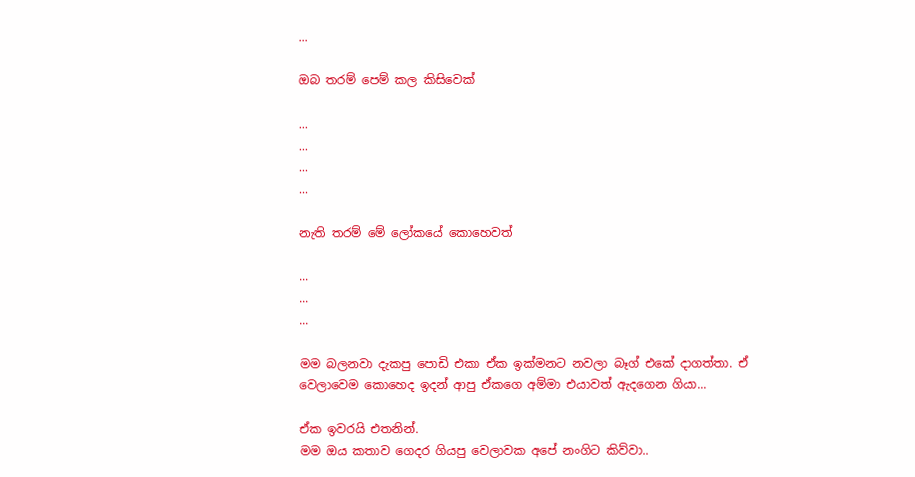...

ඔබ තරම් පෙම් කල කිසිවෙක්

...
...
...
...

නැති තරම් මේ ලෝකයේ කොහෙවත්

...
...
...

මම බලනවා දැකපු පොඩි එකා ඒක ඉක්මනට නවලා බෑග් එකේ දාගත්තා. ඒ වෙලාවෙම කොහෙද ඉදන් ආපු ඒකගෙ අම්මා එයාවත් ඇදගෙන ගියා...

ඒක ඉවරයි එතනින්.
මම ඔය කතාව ගෙදර ගියපු වෙලාවක අපේ නංගිට කිව්වා..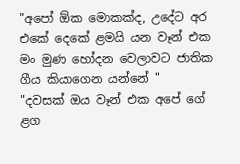"අපෝ ඕක මොකක්ද, උදේට අර එකේ දෙකේ ළමයි යන වෑන් එක මං මුණ හෝදන වෙලාවට ජාතික ගීය කියාගෙන යන්නේ "
"දවසක් ඔය වෑන් එක අපේ ගේ ළග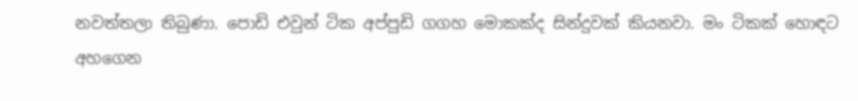නවත්තලා තිබුණා. පොඩි එවුන් ටික අප්පුඩි ගගහ මොකක්ද සින්දුවක් කියනවා. මං ටිකක් හොඳට අහගෙන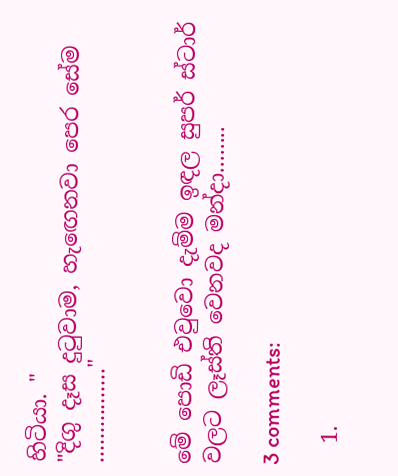හිටියා. "
"දිගු දෑස දුටුවාම, හැඟෙනවා පෙර සේම ................"


මේ පොඩි එවුවො දැම්ම ඉඳල සුපර් ස්ටාර් වලට ලෑස්ති වෙනවද මන්දා........

3 comments:

  1.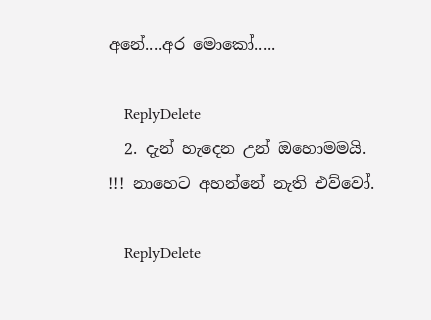අනේ....අර මොකෝ.....

    ReplyDelete
  2. දැන් හැදෙන උන් ඔහොමමයි. !!! නාහෙට අහන්නේ නැති එව්වෝ.

    ReplyDelete